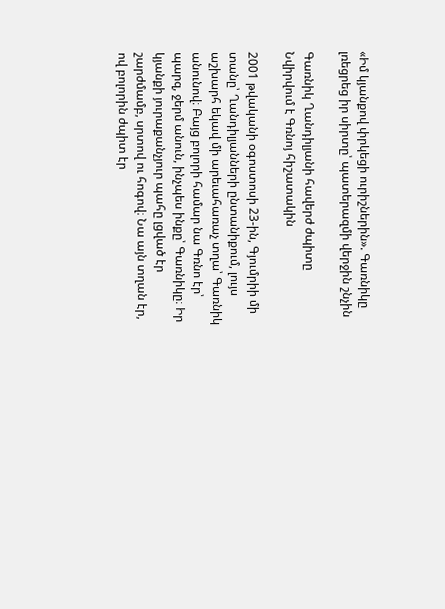«Իմ կյանքով փրկեցի ուրիշներին». Գառնիկը լռեցրեց իր սիրտը՝ պատերազմի վերջին շնչին

Գառնիկ Ղանդիլյանի հավերժ ժպիտը
Նվիրվում է Գռնոյ հիշատակին

2001 թվականի օգոստոսի 23-ին, Գյումրիի մի տանը՝ Ղանդիլյանների ընտանիքում, լույս աշխարհ եկավ մի արեւահառաչ տղա՝ Գառնիկ անունով։ Բայց բոլորի համար նա Գռնո էր՝ պարզ, ջերմ անուն, ինչպես ինքը՝ Գառնիկը։ Իր կյանքի յուրաքանչյուր պահը լցված էր շարժմամբ, սրտով ու հոգով։ Նա այն տղան էր, ով բոլորին ժպիտ էր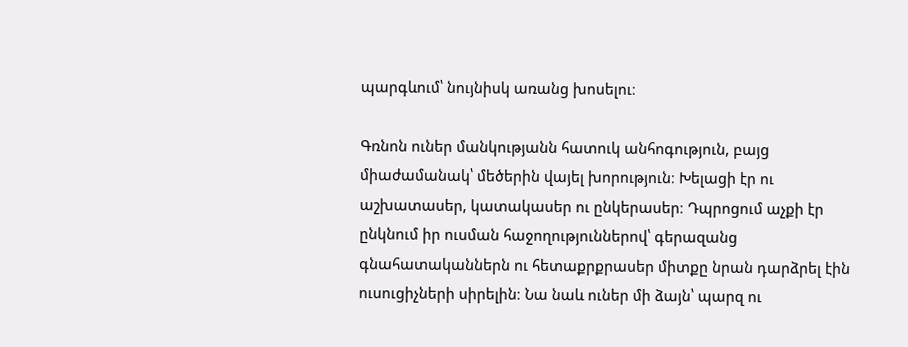պարգևում՝ նույնիսկ առանց խոսելու։

Գռնոն ուներ մանկությանն հատուկ անհոգություն, բայց միաժամանակ՝ մեծերին վայել խորություն։ Խելացի էր ու աշխատասեր, կատակասեր ու ընկերասեր։ Դպրոցում աչքի էր ընկնում իր ուսման հաջողություններով՝ գերազանց գնահատականներն ու հետաքրքրասեր միտքը նրան դարձրել էին ուսուցիչների սիրելին։ Նա նաև ուներ մի ձայն՝ պարզ ու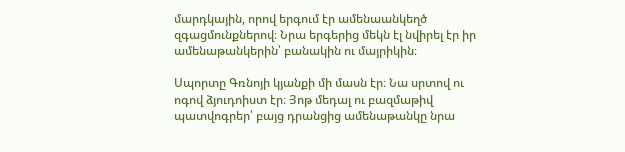մարդկային, որով երգում էր ամենաանկեղծ զգացմունքներով։ Նրա երգերից մեկն էլ նվիրել էր իր ամենաթանկերին՝ բանակին ու մայրիկին։

Սպորտը Գռնոյի կյանքի մի մասն էր։ Նա սրտով ու ոգով ձյուդոիստ էր։ Յոթ մեդալ ու բազմաթիվ պատվոգրեր՝ բայց դրանցից ամենաթանկը նրա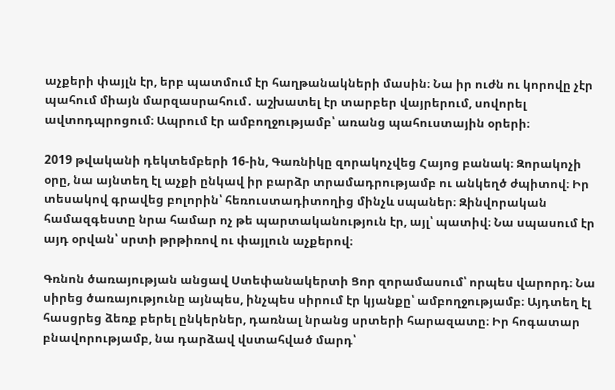աչքերի փայլն էր, երբ պատմում էր հաղթանակների մասին։ Նա իր ուժն ու կորովը չէր պահում միայն մարզասրահում․ աշխատել էր տարբեր վայրերում, սովորել ավտոդպրոցում։ Ապրում էր ամբողջությամբ՝ առանց պահուստային օրերի։

2019 թվականի դեկտեմբերի 16-ին, Գառնիկը զորակոչվեց Հայոց բանակ։ Զորակոչի օրը, նա այնտեղ էլ աչքի ընկավ իր բարձր տրամադրությամբ ու անկեղծ ժպիտով։ Իր տեսակով գրավեց բոլորին՝ հեռուստադիտողից մինչև սպաներ։ Զինվորական համազգեստը նրա համար ոչ թե պարտականություն էր, այլ՝ պատիվ։ Նա սպասում էր այդ օրվան՝ սրտի թրթիռով ու փայլուն աչքերով։

Գռնոն ծառայության անցավ Ստեփանակերտի Ցոր զորամասում՝ որպես վարորդ։ Նա սիրեց ծառայությունը այնպես, ինչպես սիրում էր կյանքը՝ ամբողջությամբ։ Այդտեղ էլ հասցրեց ձեռք բերել ընկերներ, դառնալ նրանց սրտերի հարազատը։ Իր հոգատար բնավորությամբ, նա դարձավ վստահված մարդ՝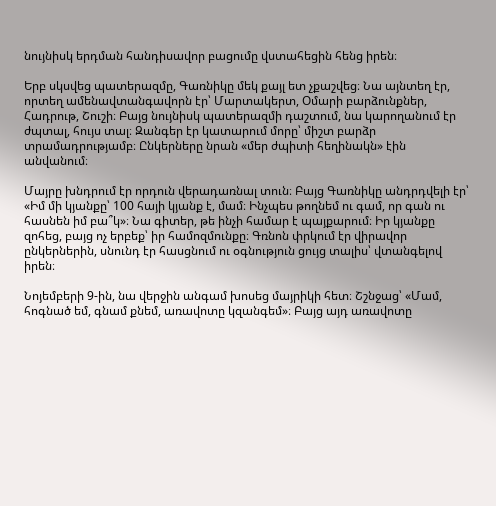նույնիսկ երդման հանդիսավոր բացումը վստահեցին հենց իրեն։

Երբ սկսվեց պատերազմը, Գառնիկը մեկ քայլ ետ չքաշվեց։ Նա այնտեղ էր, որտեղ ամենավտանգավորն էր՝ Մարտակերտ, Օմարի բարձունքներ, Հադրութ, Շուշի։ Բայց նույնիսկ պատերազմի դաշտում, նա կարողանում էր ժպտալ, հույս տալ։ Զանգեր էր կատարում մորը՝ միշտ բարձր տրամադրությամբ։ Ընկերները նրան «մեր ժպիտի հեղինակն» էին անվանում։

Մայրը խնդրում էր որդուն վերադառնալ տուն։ Բայց Գառնիկը անդրդվելի էր՝ «Իմ մի կյանքը՝ 100 հայի կյանք է, մամ։ Ինչպես թողնեմ ու գամ, որ գան ու հասնեն իմ բա՞կ»։ Նա գիտեր, թե ինչի համար է պայքարում։ Իր կյանքը զոհեց, բայց ոչ երբեք՝ իր համոզմունքը։ Գռնոն փրկում էր վիրավոր ընկերներին, սնունդ էր հասցնում ու օգնություն ցույց տալիս՝ վտանգելով իրեն։

Նոյեմբերի 9-ին, նա վերջին անգամ խոսեց մայրիկի հետ։ Շշնջաց՝ «Մամ, հոգնած եմ, գնամ քնեմ, առավոտը կզանգեմ»։ Բայց այդ առավոտը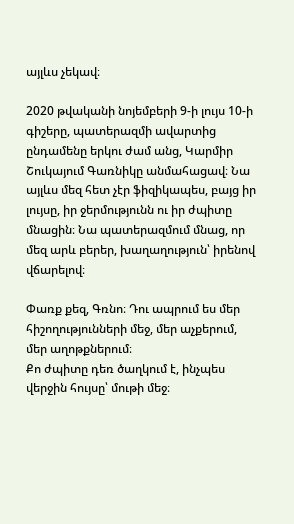այլևս չեկավ։

2020 թվականի նոյեմբերի 9-ի լույս 10-ի գիշերը, պատերազմի ավարտից ընդամենը երկու ժամ անց, Կարմիր Շուկայում Գառնիկը անմահացավ։ Նա այլևս մեզ հետ չէր ֆիզիկապես, բայց իր լույսը, իր ջերմությունն ու իր ժպիտը մնացին։ Նա պատերազմում մնաց, որ մեզ արև բերեր, խաղաղություն՝ իրենով վճարելով։

Փառք քեզ, Գռնո։ Դու ապրում ես մեր հիշողությունների մեջ, մեր աչքերում, մեր աղոթքներում։
Քո ժպիտը դեռ ծաղկում է, ինչպես վերջին հույսը՝ մութի մեջ։